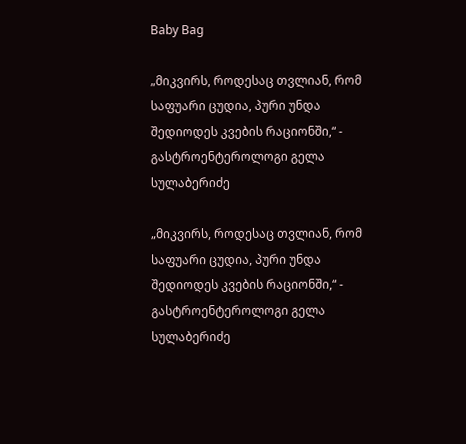Baby Bag

„მიკვირს, როდესაც თვლიან, რომ საფუარი ცუდია, პური უნდა შედიოდეს კვების რაციონში,“ - გასტროენტეროლოგი გელა სულაბერიძე

„მიკვირს, როდესაც თვლიან, რომ საფუარი ცუდია, პური უნდა შედიოდეს კვების რაციონში,“ - გასტროენტეროლოგი გელა სულაბერიძე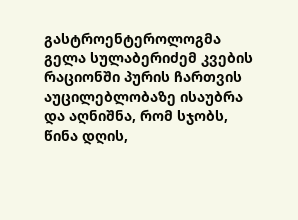გასტროენტეროლოგმა გელა სულაბერიძემ კვების რაციონში პურის ჩართვის აუცილებლობაზე ისაუბრა და აღნიშნა, რომ სჯობს, წინა დღის,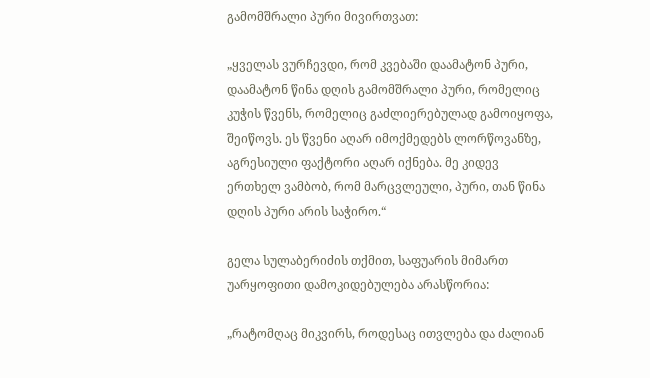გამომშრალი პური მივირთვათ:

„ყველას ვურჩევდი, რომ კვებაში დაამატონ პური, დაამატონ წინა დღის გამომშრალი პური, რომელიც კუჭის წვენს, რომელიც გაძლიერებულად გამოიყოფა, შეიწოვს. ეს წვენი აღარ იმოქმედებს ლორწოვანზე, აგრესიული ფაქტორი აღარ იქნება. მე კიდევ ერთხელ ვამბობ, რომ მარცვლეული, პური, თან წინა დღის პური არის საჭირო.“

გელა სულაბერიძის თქმით, საფუარის მიმართ უარყოფითი დამოკიდებულება არასწორია:

„რატომღაც მიკვირს, როდესაც ითვლება და ძალიან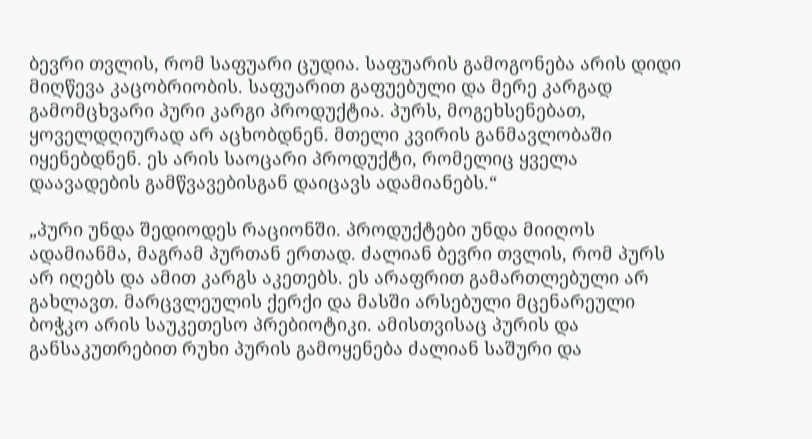ბევრი თვლის, რომ საფუარი ცუდია. საფუარის გამოგონება არის დიდი მიღწევა კაცობრიობის. საფუარით გაფუებული და მერე კარგად გამომცხვარი პური კარგი პროდუქტია. პურს, მოგეხსენებათ, ყოველდღიურად არ აცხობდნენ. მთელი კვირის განმავლობაში იყენებდნენ. ეს არის საოცარი პროდუქტი, რომელიც ყველა დაავადების გამწვავებისგან დაიცავს ადამიანებს.“

„პური უნდა შედიოდეს რაციონში. პროდუქტები უნდა მიიღოს ადამიანმა, მაგრამ პურთან ერთად. ძალიან ბევრი თვლის, რომ პურს არ იღებს და ამით კარგს აკეთებს. ეს არაფრით გამართლებული არ გახლავთ. მარცვლეულის ქერქი და მასში არსებული მცენარეული ბოჭკო არის საუკეთესო პრებიოტიკი. ამისთვისაც პურის და განსაკუთრებით რუხი პურის გამოყენება ძალიან საშური და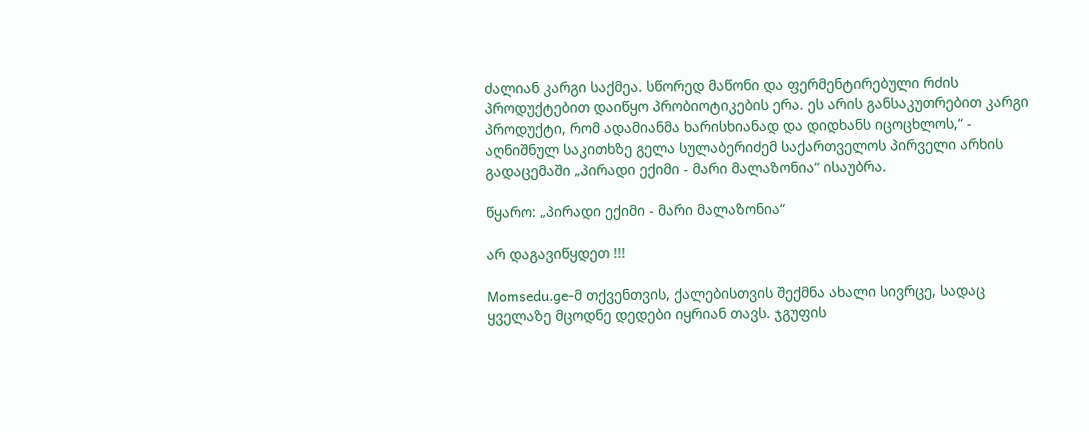ძალიან კარგი საქმეა. სწორედ მაწონი და ფერმენტირებული რძის პროდუქტებით დაიწყო პრობიოტიკების ერა. ეს არის განსაკუთრებით კარგი პროდუქტი, რომ ადამიანმა ხარისხიანად და დიდხანს იცოცხლოს,“ - აღნიშნულ საკითხზე გელა სულაბერიძემ საქართველოს პირველი არხის გადაცემაში „პირადი ექიმი - მარი მალაზონია“ ისაუბრა.

წყარო: „პირადი ექიმი - მარი მალაზონია“

არ დაგავიწყდეთ !!!

Momsedu.ge-მ თქვენთვის, ქალებისთვის შექმნა ახალი სივრცე, სადაც ყველაზე მცოდნე დედები იყრიან თავს. ჯგუფის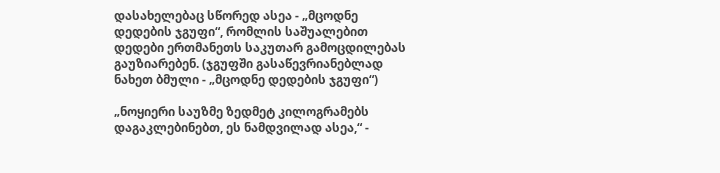დასახელებაც სწორედ ასეა - „მცოდნე დედების ჯგუფი“, რომლის საშუალებით დედები ერთმანეთს საკუთარ გამოცდილებას გაუზიარებენ. (ჯგუფში გასაწევრიანებლად ნახეთ ბმული - „მცოდნე დედების ჯგუფი“)

„ნოყიერი საუზმე ზედმეტ კილოგრამებს დაგაკლებინებთ, ეს ნამდვილად ასეა,“ -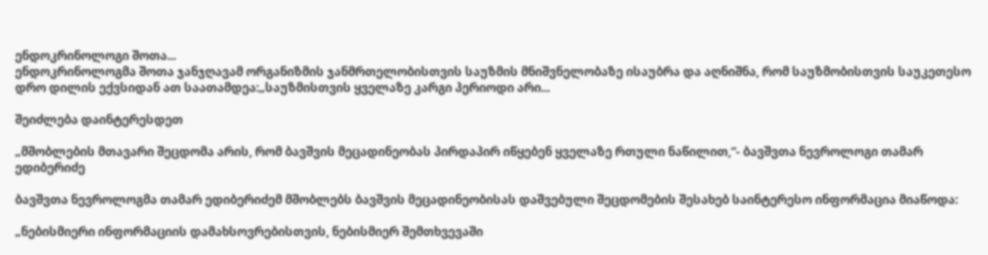ენდოკრინოლოგი შოთა...
ენდოკრინოლოგმა შოთა ჯანჯღავამ ორგანიზმის ჯანმრთელობისთვის საუზმის მნიშვნელობაზე ისაუბრა და აღნიშნა, რომ საუზმობისთვის საუკეთესო დრო დილის ექვსიდან ათ საათამდეა:„საუზმისთვის ყველაზე კარგი პერიოდი არი...

შეიძლება დაინტერესდეთ

„მშობლების მთავარი შეცდომა არის, რომ ბავშვის მეცადინეობას პირდაპირ იწყებენ ყველაზე რთული ნაწილით,“- ბავშვთა ნევროლოგი თამარ ედიბერიძე

ბავშვთა ნევროლოგმა თამარ ედიბერიძემ მშობლებს ბავშვის მეცადინეობისას დაშვებული შეცდომების შესახებ საინტერესო ინფორმაცია მიაწოდა:

„ნებისმიერი ინფორმაციის დამახსოვრებისთვის, ნებისმიერ შემთხვევაში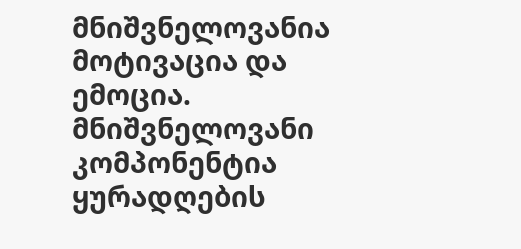მნიშვნელოვანია მოტივაცია და ემოცია. მნიშვნელოვანი კომპონენტია ყურადღების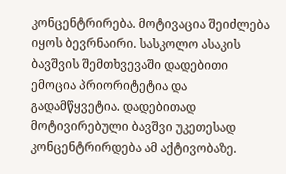კონცენტრირება. მოტივაცია შეიძლება იყოს ბევრნაირი. სასკოლო ასაკის ბავშვის შემთხვევაში დადებითი ემოცია პრიორიტეტია და გადამწყვეტია. დადებითად მოტივირებული ბავშვი უკეთესად კონცენტრირდება ამ აქტივობაზე.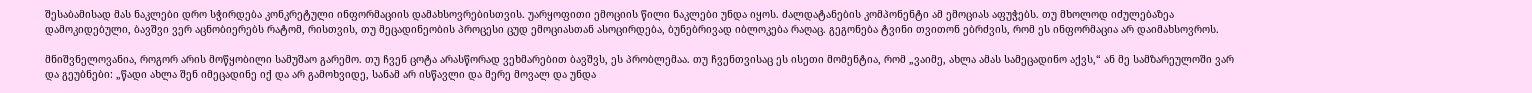შესაბამისად მას ნაკლები დრო სჭირდება კონკრეტული ინფორმაციის დამახსოვრებისთვის. უარყოფითი ემოციის წილი ნაკლები უნდა იყოს. ძალდატანების კომპონენტი ამ ემოციას აფუჭებს. თუ მხოლოდ იძულებაზეა დამოკიდებული, ბავშვი ვერ აცნობიერებს რატომ, რისთვის, თუ მეცადინეობის პროცესი ცუდ ემოციასთან ასოცირდება, ბუნებრივად იბლოკება რაღაც. გეგონება ტვინი თვითონ ებრძვის, რომ ეს ინფორმაცია არ დაიმახსოვროს.

მნიშვნელოვანია, როგორ არის მოწყობილი სამუშაო გარემო. თუ ჩვენ ცოტა არასწორად ვეხმარებით ბავშვს, ეს პრობლემაა. თუ ჩვენთვისაც ეს ისეთი მომენტია, რომ „ვაიმე, ახლა ამას სამეცადინო აქვს,“ ან მე სამზარეულოში ვარ და გეუბნები: „წადი ახლა შენ იმეცადინე იქ და არ გამოხვიდე, სანამ არ ისწავლი და მერე მოვალ და უნდა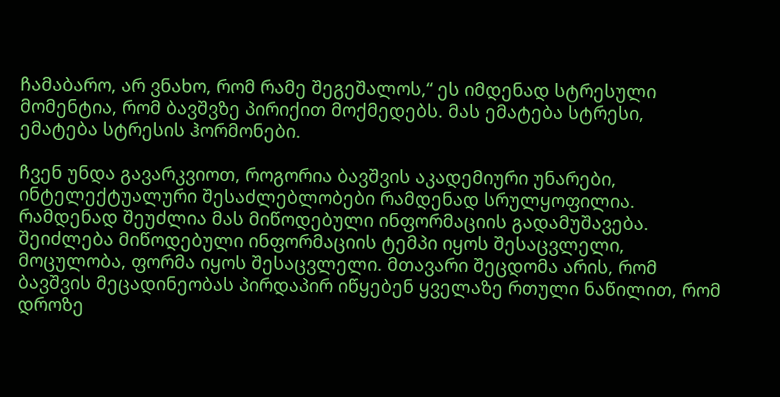ჩამაბარო, არ ვნახო, რომ რამე შეგეშალოს,“ ეს იმდენად სტრესული მომენტია, რომ ბავშვზე პირიქით მოქმედებს. მას ემატება სტრესი, ემატება სტრესის ჰორმონები.

ჩვენ უნდა გავარკვიოთ, როგორია ბავშვის აკადემიური უნარები, ინტელექტუალური შესაძლებლობები რამდენად სრულყოფილია. რამდენად შეუძლია მას მიწოდებული ინფორმაციის გადამუშავება. შეიძლება მიწოდებული ინფორმაციის ტემპი იყოს შესაცვლელი, მოცულობა, ფორმა იყოს შესაცვლელი. მთავარი შეცდომა არის, რომ ბავშვის მეცადინეობას პირდაპირ იწყებენ ყველაზე რთული ნაწილით, რომ დროზე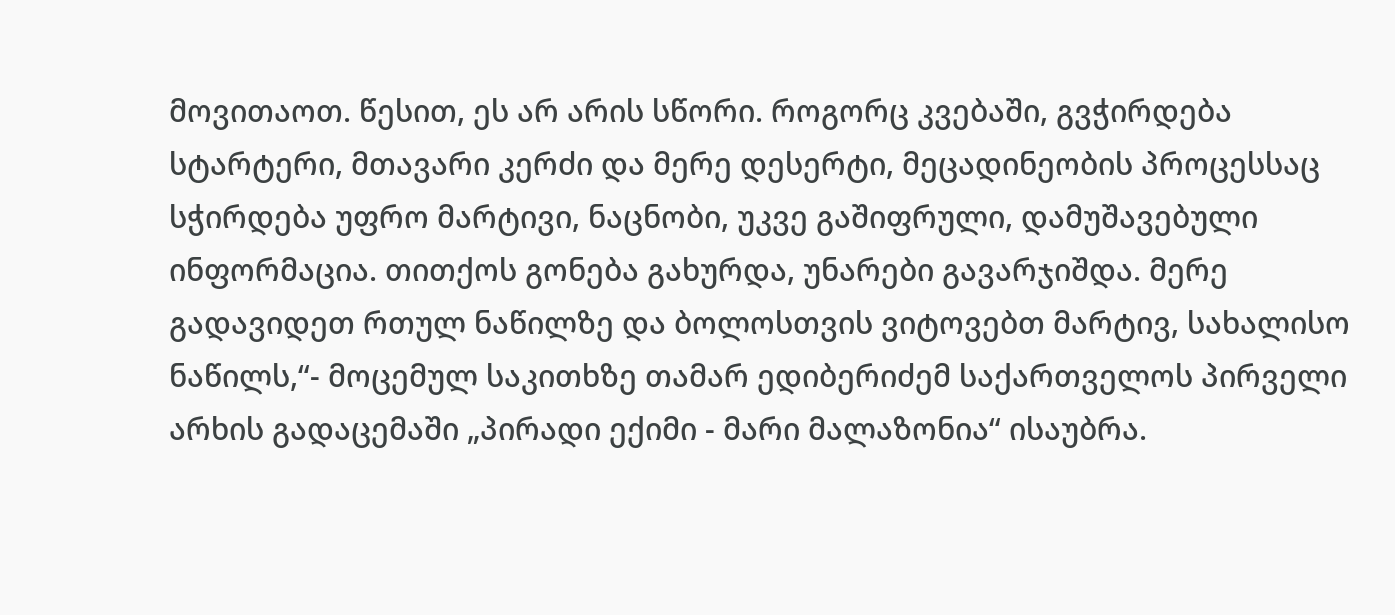მოვითაოთ. წესით, ეს არ არის სწორი. როგორც კვებაში, გვჭირდება სტარტერი, მთავარი კერძი და მერე დესერტი, მეცადინეობის პროცესსაც სჭირდება უფრო მარტივი, ნაცნობი, უკვე გაშიფრული, დამუშავებული ინფორმაცია. თითქოს გონება გახურდა, უნარები გავარჯიშდა. მერე გადავიდეთ რთულ ნაწილზე და ბოლოსთვის ვიტოვებთ მარტივ, სახალისო ნაწილს,“- მოცემულ საკითხზე თამარ ედიბერიძემ საქართველოს პირველი არხის გადაცემაში „პირადი ექიმი - მარი მალაზონია“ ისაუბრა.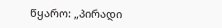წყარო: „პირადი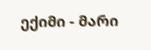ექიმი - მარი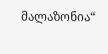მალაზონია“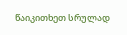წაიკითხეთ სრულად